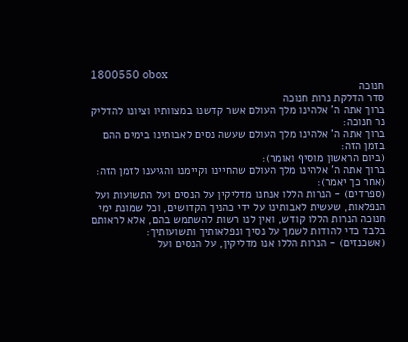1800550 obox
חנוכה
סדר הדלקת נרות חנוכה
ברוך אתה ה' אלהינו מלך העולם אשר קדשנו במצוותיו וציונו להדליק נר חנוכה:
ברוך אתה ה' אלהינו מלך העולם שעשה נסים לאבותינו בימים ההם בזמן הזה:
(ביום הראשון מוסיף ואומר):
ברוך אתה ה' אלהינו מלך העולם שהחיינו וקיימנו והגיענו לזמן הזה:
(אחר כך יאמר):
(ספרדים) - הנרות הללו אנחנו מדליקין על הנסים ועל התשועות ועל הנפלאות, שעשית לאבותינו על ידי כהניך הקדושים, וכל שמונת ימי חנוכה הנרות הללו קודש, ואין לנו רשות להשתמש בהם, אלא לראותם בלבד כדי להודות לשמך על נסיך ונפלאותיך ותשועותיך:
(אשכנזים) - הנרות הללו אנו מדליקין, על הנסים ועל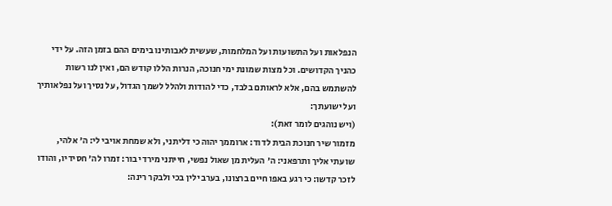הנפלאות ועל התשועות ועל המלחמות, שעשית לאבותינו בימים ההם בזמן הזה. על ידי כהניך הקדושים. וכל מצות שמונת ימי חנוכה, הנרות הללו קודש הם, ואין לנו רשות להשתמש בהם, אלא לראותם בלבד, כדי להודות ולהלל לשמך הגדול, על נסיך ועל נפלאותיך ועל ישועתך:
(ויש נוהגים לומר זאת):
מזמור שיר חנוכת הבית לדוד: ארוממך יהוה כי דליתני, ולא שמחת אויבי לי: ה' אלהי, שועתי אליך ותרפאני: ה' העלית מן שאול נפשי, חייתני מירדי בור: זמרו לה' חסידיו, והודו לזכר קדשו: כי רגע באפו חיים ברצונו, בערב ילין בכי ולבקר רינה: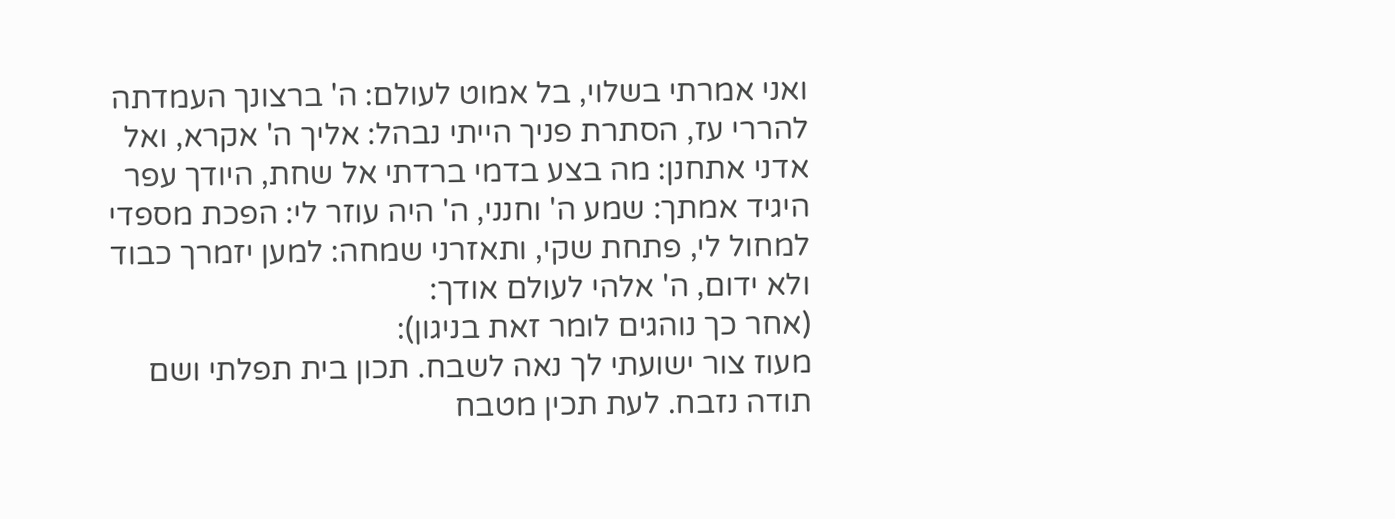ואני אמרתי בשלוי, בל אמוט לעולם: ה' ברצונך העמדתה להררי עז, הסתרת פניך הייתי נבהל: אליך ה' אקרא, ואל אדני אתחנן: מה בצע בדמי ברדתי אל שחת, היודך עפר היגיד אמתך: שמע ה' וחנני, ה' היה עוזר לי: הפכת מספדי למחול לי, פתחת שקי, ותאזרני שמחה: למען יזמרך כבוד ולא ידום, ה' אלהי לעולם אודך:
(אחר כך נוהגים לומר זאת בניגון):
מעוז צור ישועתי לך נאה לשבח. תכון בית תפלתי ושם תודה נזבח. לעת תכין מטבח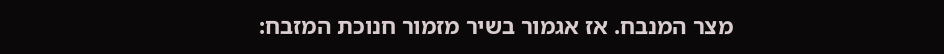מצר המנבח. אז אגמור בשיר מזמור חנוכת המזבח: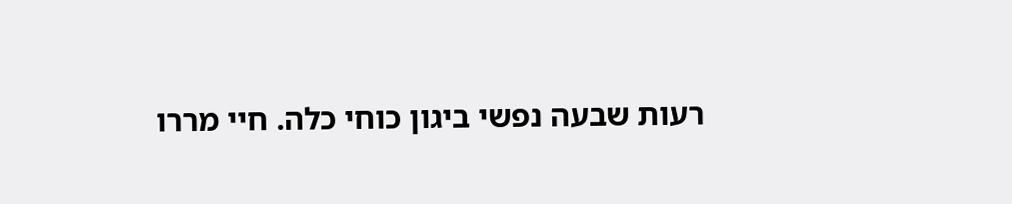רעות שבעה נפשי ביגון כוחי כלה. חיי מררו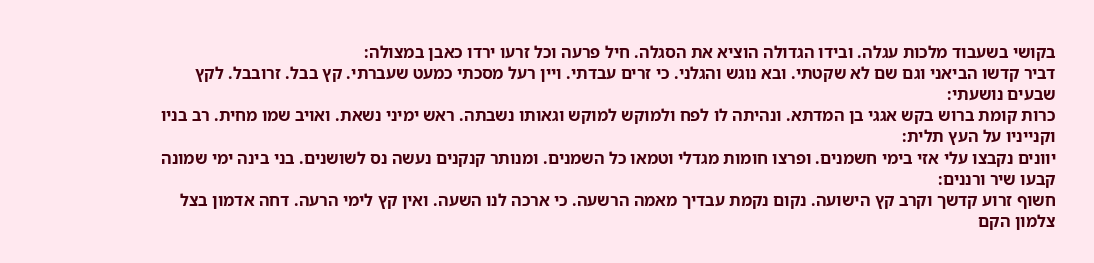בקושי בשעבוד מלכות עגלה. ובידו הגדולה הוציא את הסגלה. חיל פרעה וכל זרעו ירדו כאבן במצולה:
דביר קדשו הביאני וגם שם לא שקטתי. ובא נוגש והגלני. כי זרים עבדתי. ויין רעל מסכתי כמעט שעברתי. קץ בבל. זרובבל. לקץ שבעים נושעתי:
כרות קומת ברוש בקש אגגי בן המדתא. ונהיתה לו לפח ולמוקש למוקש וגאותו נשבתה. ראש ימיני נשאת. ואויב שמו מחית. רב בניו וקנייניו על העץ תלית:
יוונים נקבצו עלי אזי בימי חשמנים. ופרצו חומות מגדלי וטמאו כל השמנים. ומנותר קנקנים נעשה נס לשושנים. בני בינה ימי שמונה קבעו שיר ורננים:
חשוף זרוע קדשך וקרב קץ הישועה. נקום נקמת עבדיך מאמה הרשעה. כי ארכה לנו השעה. ואין קץ לימי הרעה. דחה אדמון בצל צלמון הקם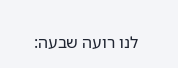לנו רועה שבעה: